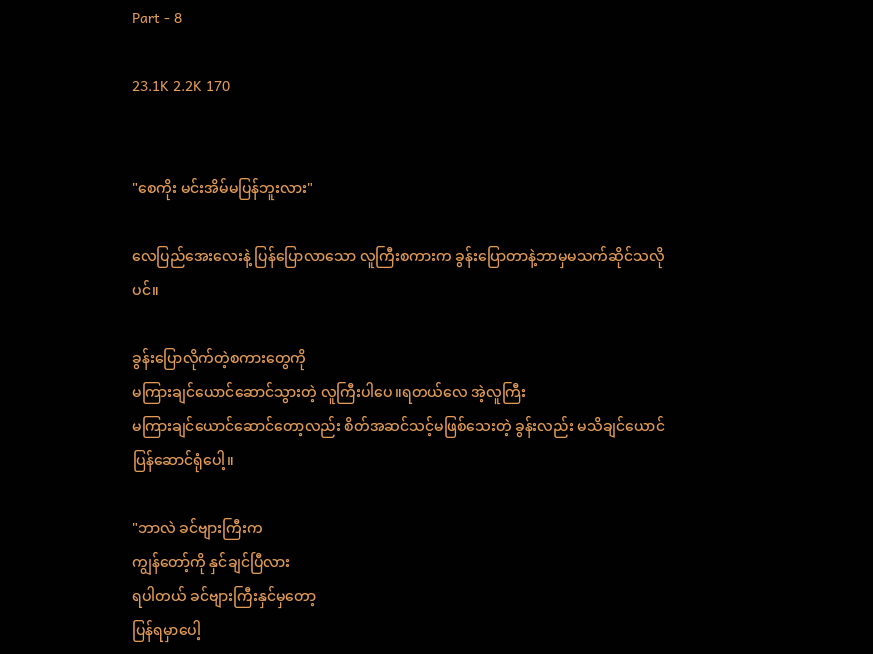Part - 8

23.1K 2.2K 170


"စေကိုး မင်းအိမ်မပြန်ဘူးလား"

လေပြည်အေးလေးနဲ့ ပြန်ပြောလာသော လူကြီးစကားက ခွန်းပြောတာနဲ့ဘာမှမသက်ဆိုင်သလိုပင်။

ခွန်းပြောလိုက်တဲ့စကားတွေကို
မကြားချင်ယောင်ဆောင်သွားတဲ့ လူကြီးပါပေ။ရတယ်လေ အဲ့လူကြီး
မကြား‌ချင်ယောင်ဆောင်တော့လည်း စိတ်အဆင်သင့်မဖြစ်သေးတဲ့ ခွန်းလည်း မသိချင်ယောင်ပြန်ဆောင်ရုံပေါ့။

"ဘာလဲ ခင်ဗျားကြီးက
ကျွန်တော့်ကို နှင်ချင်ပြီလား
ရပါတယ် ခင်ဗျားကြီးနှင်မှတော့
ပြန်ရမှာပေါ့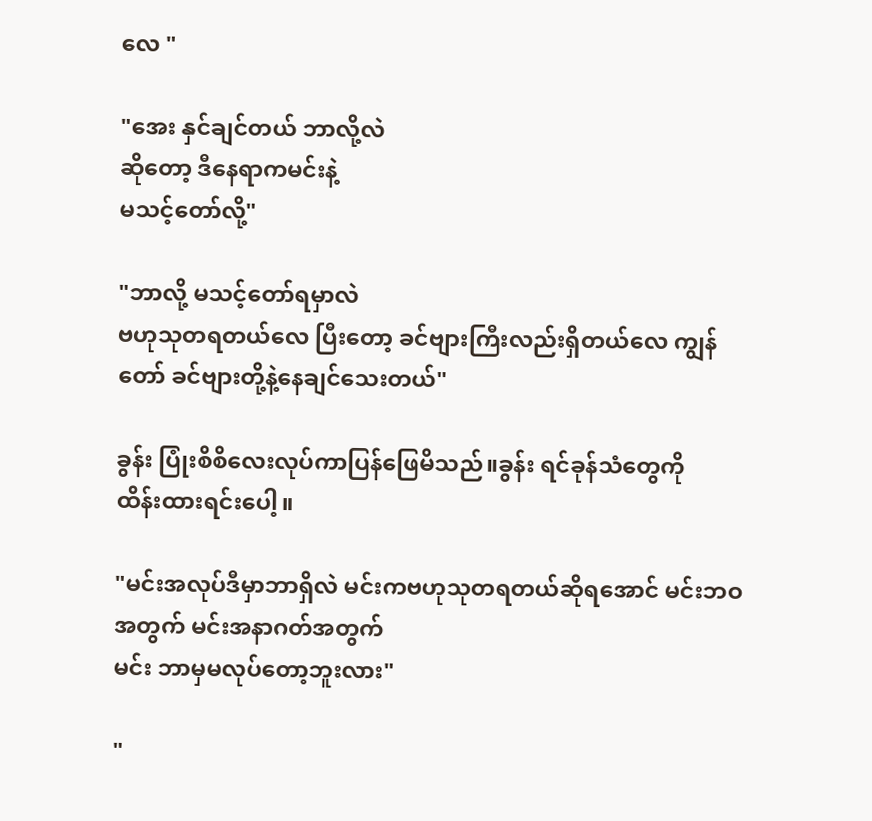လေ "

"အေး နှင်ချင်တယ် ဘာလို့လဲ
ဆိုတော့ ဒီနေရာကမင်းနဲ့
မသင့်တော်လို့"

"ဘာလို့ မသင့်တော်ရမှာလဲ
ဗဟုသုတရတယ်လေ ပြီးတော့ ခင်ဗျားကြီးလည်းရှိတယ်လေ ကျွန်တော် ခင်ဗျားတို့နဲ့နေချင်သေးတယ်"

ခွန်း ပြုံးစိစိလေးလုပ်ကာပြန်ဖြေမိသည်။ခွန်း ရင်ခုန်သံတွေကို
ထိန်းထားရင်းပေါ့။

"မင်းအလုပ်ဒီမှာဘာရှိလဲ မင်းကဗဟုသုတရတယ်ဆိုရအောင် မင်းဘဝအတွက် မင်းအနာဂတ်အတွက်
မင်း ဘာမှမလုပ်တော့ဘူးလား"

"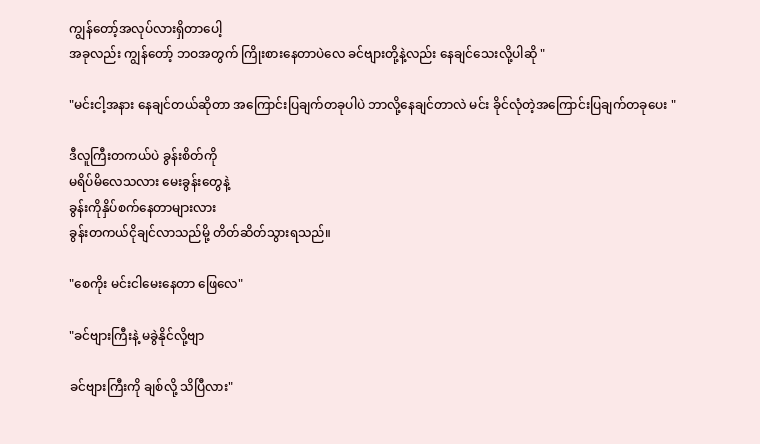ကျွန်တော့်အလုပ်လားရှိ‌တာပေါ့
အခုလည်း ကျွန်တော့် ဘဝအတွက် ကြိုးစားနေတာပဲလေ ခင်ဗျားတို့နဲ့လည်း နေချင်သေးလို့ပါဆို "

"မင်းငါ့အနား နေချင်တယ်ဆိုတာ အကြောင်းပြချက်တခုပါပဲ ဘာလို့နေချင်တာလဲ မင်း ခိုင်လုံတဲ့အကြောင်းပြချက်တခုပေး "

ဒီလူကြီးတကယ်ပဲ ခွန်းစိတ်ကို
မရိပ်မိလေသလား မေးခွန်းတွေနဲ့
ခွန်းကိုနှိပ်စက်နေတာများလား
ခွန်းတကယ်ငိုချင်လာသည်မို့ တိတ်ဆိတ်သွားရသည်။

"စေကိုး မင်းငါမေးနေတာ ဖြေလေ"

"ခင်ဗျားကြီးနဲ့ မခွဲနိုင်လို့ဗျာ

ခင်ဗျားကြီးကို ချစ်လို့ သိပြီလား"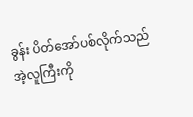ခွန်း ပိတ်အော်ပစ်လိုက်သည်
အဲ့လူကြီးကို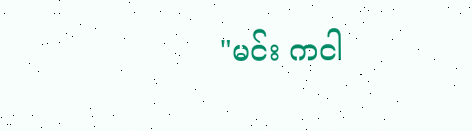"မင်း ကငါ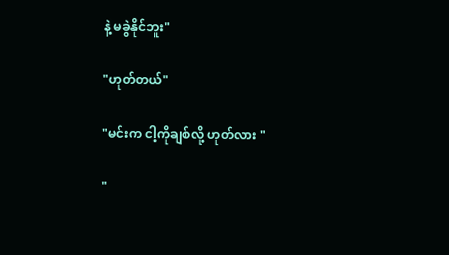နဲ့ မခွဲနိုင်ဘူး"

"ဟုတ်တယ်"

"မင်းက ငါ့ကိုချစ်လို့ ဟုတ်လား "

"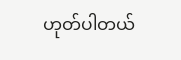ဟုတ်ပါတယ်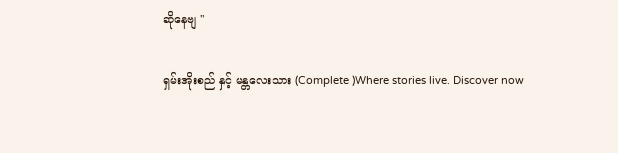ဆိုနေဗျ "

ရှမ်းအိုးစည် နှင့် မန္တလေးသား (Complete )Where stories live. Discover now